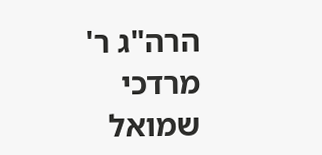הרה"ג ר' מרדכי שמואל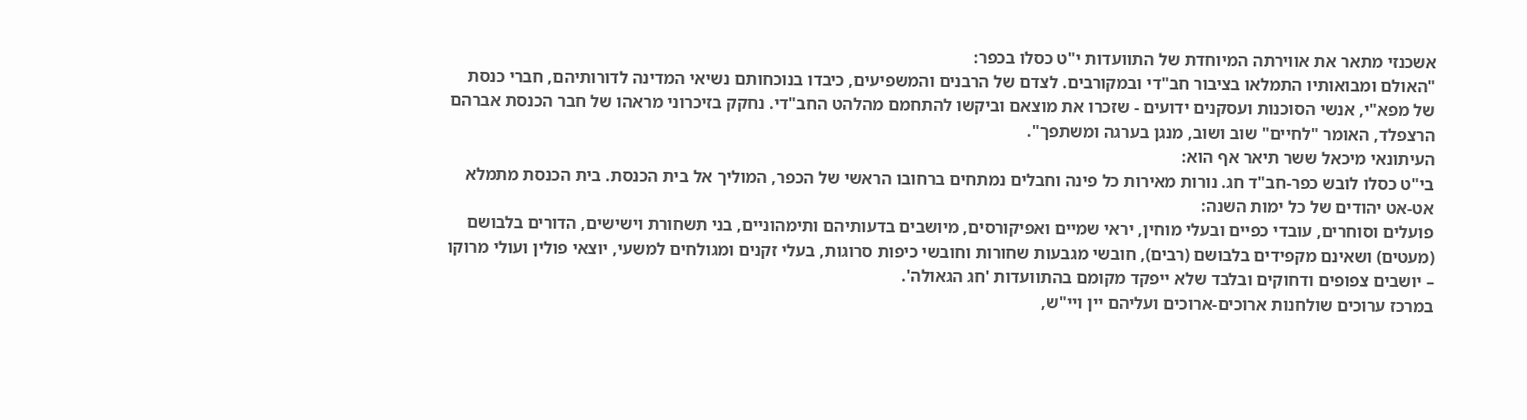אשכנזי מתאר את אווירתה המיוחדת של התוועדות י"ט כסלו בכפר:
"האולם ומבואותיו התמלאו בציבור חב"די ובמקורבים. לצדם של הרבנים והמשפיעים, כיבדו בנוכחותם נשיאי המדינה לדורותיהם, חברי כנסת של מפא"י, אנשי הסוכנות ועסקנים ידועים - שזכרו את מוצאם וביקשו להתחמם מהלהט החב"די. נחקק בזיכרוני מראהו של חבר הכנסת אברהם הרצפלד, האומר "לחיים" שוב ושוב, מנגן בערגה ומשתפך".
העיתונאי מיכאל ששר תיאר אף הוא:
בי"ט כסלו לובש כפר-חב"ד חג. נורות מאירות כל פינה וחבלים נמתחים ברחובו הראשי של הכפר, המוליך אל בית הכנסת. בית הכנסת מתמלא אט-אט יהודים של כל ימות השנה:
פועלים וסוחרים, עובדי כפיים ובעלי מוחין, יראי שמיים ואפיקורסים, מיושבים בדעותיהם ותימהוניים, בני תשחורת וישישים, הדורים בלבושם (מעטים) ושאינם מקפידים בלבושם (רבים), חובשי מגבעות שחורות וחובשי כיפות סרוגות, בעלי זקנים ומגולחים למשעי, יוצאי פולין ועולי מרוקו – יושבים צפופים ודחוקים ובלבד שלא ייפקד מקומם בהתוועדות 'חג הגאולה'.
במרכז ערוכים שולחנות ארוכים-ארוכים ועליהם יין ויי"ש,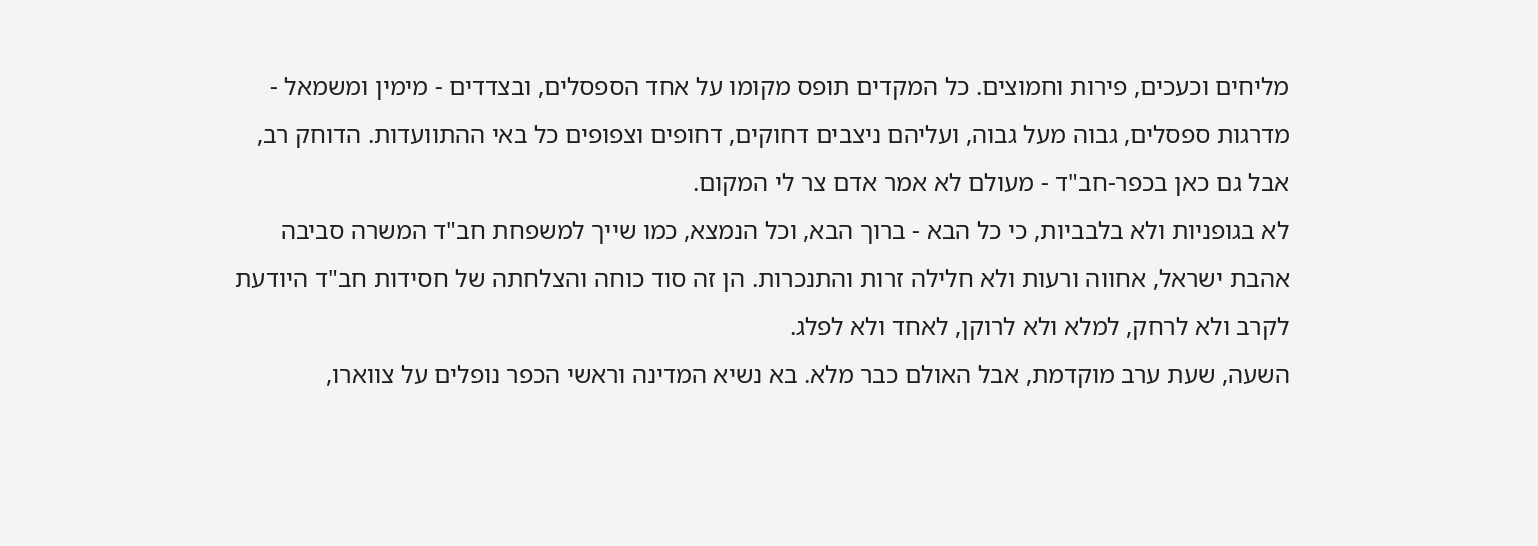מליחים וכעכים, פירות וחמוצים. כל המקדים תופס מקומו על אחד הספסלים, ובצדדים - מימין ומשמאל - מדרגות ספסלים, גבוה מעל גבוה, ועליהם ניצבים דחוקים, דחופים וצפופים כל באי ההתוועדות. הדוחק רב, אבל גם כאן בכפר-חב"ד - מעולם לא אמר אדם צר לי המקום.
לא בגופניות ולא בלבביות, כי כל הבא - ברוך הבא, וכל הנמצא, כמו שייך למשפחת חב"ד המשרה סביבה אהבת ישראל, אחווה ורעות ולא חלילה זרות והתנכרות. הן זה סוד כוחה והצלחתה של חסידות חב"ד היודעת לקרב ולא לרחק, למלא ולא לרוקן, לאחד ולא לפלג.
השעה, שעת ערב מוקדמת, אבל האולם כבר מלא. בא נשיא המדינה וראשי הכפר נופלים על צווארו,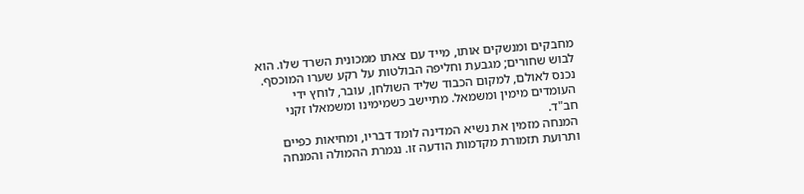מחבקים ומנשקים אותו, מייד עם צאתו ממכונית השרד שלו. הוא לבוש שחורים; מגבעת וחליפה הבולטות על רקע שערו המוכסף. נכנס לאולם, למקום הכבוד שליד השולחן, עובר, לוחץ ידי העומדים מימין ומשמאל. מתיישב כשמימינו ומשמאלו זקני חב"ד.
המנחה מזמין את נשיא המדינה לומד דבריו, ומחיאות כפיים ותרועת תזמורת מקדמות הודעה זו. נגמרת ההמולה והמנחה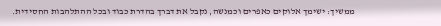ממשיך: ישימך אלוקים כאפרים וכמנשה, נקבל את דברך בהדרת כבוד ובכל ההתלהבות החסידית.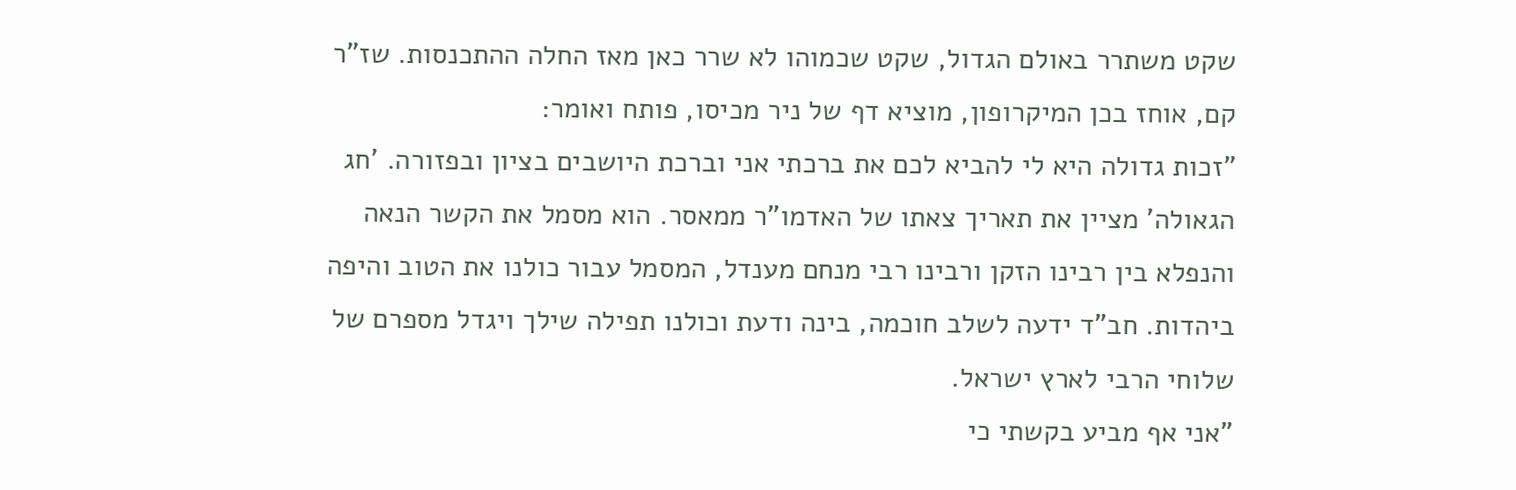שקט משתרר באולם הגדול, שקט שכמוהו לא שרר כאן מאז החלה ההתכנסות. שז"ר קם, אוחז בכן המיקרופון, מוציא דף של ניר מכיסו, פותח ואומר:
"זכות גדולה היא לי להביא לכם את ברכתי אני וברכת היושבים בציון ובפזורה. 'חג הגאולה' מציין את תאריך צאתו של האדמו"ר ממאסר. הוא מסמל את הקשר הנאה והנפלא בין רבינו הזקן ורבינו רבי מנחם מענדל, המסמל עבור כולנו את הטוב והיפה ביהדות. חב"ד ידעה לשלב חוכמה, בינה ודעת וכולנו תפילה שילך ויגדל מספרם של שלוחי הרבי לארץ ישראל.
"אני אף מביע בקשתי כי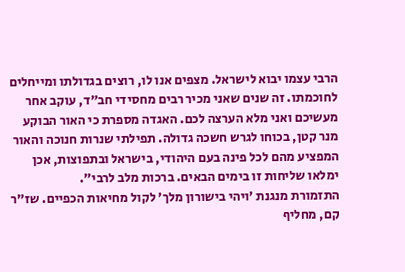הרבי עצמו יבוא לישראל. מצפים אנו לו, רוצים בגדולתו ומייחלים לחוכמתו. זה שנים שאני מכיר רבים מחסידי חב"ד, עוקב אחר מעשיכם ואני מלא הערצה לכם. האגדה מספרת כי האור הבוקע מנר קטן, בכוחו לגרש חשכה גדולה. תפילתי שנרות חנוכה והאור המפציע מהם לכל פינה בעם היהודי, בישראל ובתפוצות, אכן ימלאו שליחות זו בימים הבאים. ברכות מלב לרבי".
התזמורת מנגנת 'ויהי בישורון מלך' לקול מחיאות הכפיים. שז"ר קם, מחליף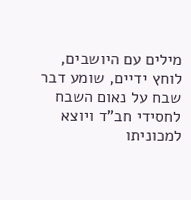מילים עם היושבים, לוחץ ידיים, שומע דבר שבח על נאום השבח לחסידי חב"ד ויוצא למכוניתו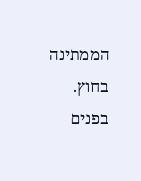הממתינה בחוץ. בפנים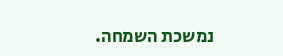נמשכת השמחה.